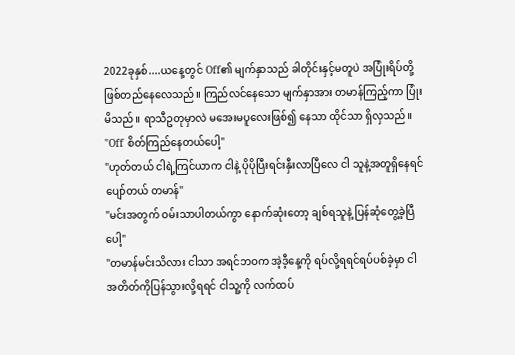2022ခုနှစ်....ယနေ့တွင် Off၏ မျက်နှာသည် ခါတိုင်းနှင့်မတူပဲ အပြုံးရိပ်တို့ ဖြစ်တည်နေလေသည်။ ကြည်လင်နေသော မျက်နှာအား တမာန်ကြည့်ကာ ပြုံးမိသည်။ ရာသီဥတုမှာလဲ မအေးမပူလေးဖြစ်၍ နေသာ ထိုင်သာ ရှိလှသည်။
"Off စိတ်ကြည်နေတယ်ပေါ့"
"ဟုတ်တယ် ငါရဲ့ကြင်ယာက ငါနဲ့ ပိုပိုပြီးရင်းနှီးလာပြီလေ ငါ သူနဲ့အတူရှိနေရင် ပျော်တယ် တမာန်"
"မင်းအတွက် ဝမ်းသာပါတယ်ကွာ နောက်ဆုံးတော့ ချစ်ရသူနဲ့ ပြန်ဆုံတွေ့ခဲ့ပြီပေါ့"
"တမာန်မင်းသိလား ငါသာ အရင်ဘဝက အဲ့ဒီ့နေ့ကို ရပ်လို့ရရင်ရပ်ပစ်ခဲ့မှာ ငါအတိတ်ကိုပြန်သွားလို့ရရင် ငါသူ့ကို လက်ထပ်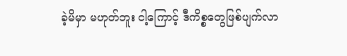ခဲ့မိမှာ မဟုတ်ဘူး ငါ့ကြောင့် ဒီကိစ္စတွေဖြစ်ပျက်လာ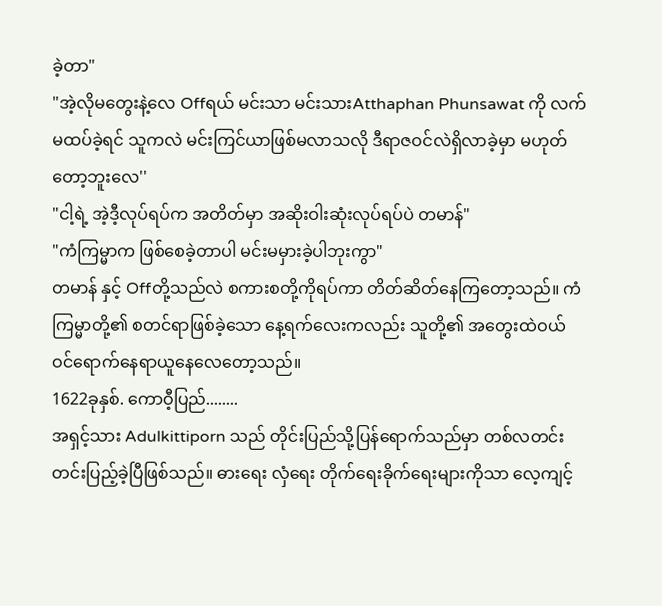ခဲ့တာ"
"အဲ့လိုမတွေးနဲ့လေ Offရယ် မင်းသာ မင်းသားAtthaphan Phunsawat ကို လက်မထပ်ခဲ့ရင် သူကလဲ မင်းကြင်ယာဖြစ်မလာသလို ဒီရာဇဝင်လဲရှိလာခဲ့မှာ မဟုတ်တော့ဘူးလေ''
"ငါ့ရဲ့ အဲ့ဒီ့လုပ်ရပ်က အတိတ်မှာ အဆိုးဝါးဆုံးလုပ်ရပ်ပဲ တမာန်"
"ကံကြမ္မာက ဖြစ်စေခဲ့တာပါ မင်းမမှားခဲ့ပါဘုးကွာ"
တမာန် နှင့် Offတို့သည်လဲ စကားစတို့ကိုရပ်ကာ တိတ်ဆိတ်နေကြတော့သည်။ ကံကြမ္မာတို့၏ စတင်ရာဖြစ်ခဲ့သော နေ့ရက်လေးကလည်း သူတို့၏ အတွေးထဲဝယ် ဝင်ရောက်နေရာယူနေလေတော့သည်။
1622ခုနှစ်. ကောဝီ့ပြည်........
အရှင့်သား Adulkittiporn သည် တိုင်းပြည်သို့ပြန်ရောက်သည်မှာ တစ်လတင်းတင်းပြည့်ခဲ့ပြီဖြစ်သည်။ ဓားရေး လှံရေး တိုက်ရေးခိုက်ရေးများကိုသာ လေ့ကျင့်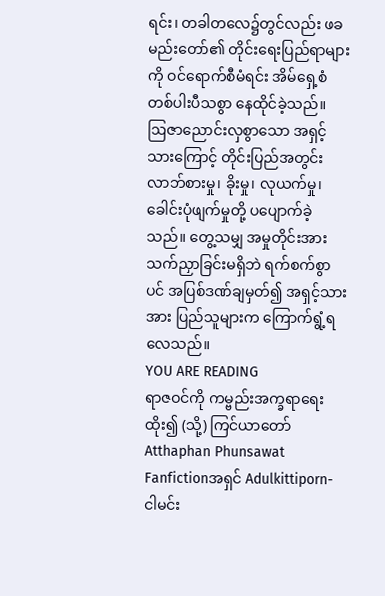ရင်း၊ တခါတလေ၌တွင်လည်း ဖခမည်းတော်၏ တိုင်းရေးပြည်ရာများကို ဝင်ရောက်စီမံရင်း အိမ်ရှေ့စံတစ်ပါးပီသစွာ နေထိုင်ခဲ့သည်။
ဩဇာညောင်းလှစွာသော အရှင့်သားကြောင့် တိုင်းပြည်အတွင်း လာဘ်စားမှု၊ ခိုးမှု၊ လုယက်မှု၊ ခေါင်းပုံဖျက်မှုတို့ ပပျောက်ခဲ့သည်။ တွေ့သမျှ အမှုတိုင်းအား သက်ညှာခြင်းမရှိဘဲ ရက်စက်စွာပင် အပြစ်ဒဏ်ချမှတ်၍ အရှင့်သားအား ပြည်သူများက ကြောက်ရွံ့ရလေသည်။
YOU ARE READING
ရာဇဝင်ကို ကမ္ဗည်းအက္ခရာရေးထိုး၍ (သို့) ကြင်ယာတော်Atthaphan Phunsawat
Fanfictionအရှင် Adulkittiporn- ငါမင်း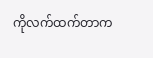ကိုလက်ထက်တာက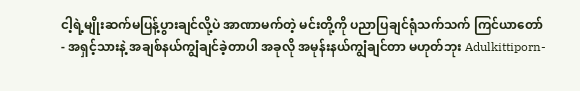ငါ့ရဲ့မျိုးဆက်မပြန့်ပွားချင်လို့ပဲ အာဏာမက်တဲ့ မင်းတို့ကို ပညာပြချင်ရုံသက်သက် ကြင်ယာတော် - အရှင့်သားနဲ့ အချစ်နယ်ကျွံချင်ခဲ့တာပါ အခုလို အမုန်းနယ်ကျွံချင်တာ မဟုတ်ဘုး Adulkittiporn-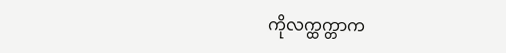ကိုလက္ထက္တာက